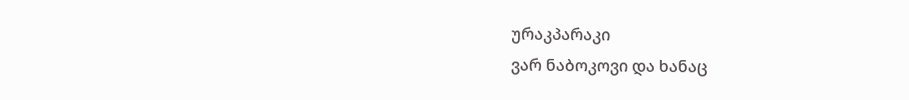ურაკპარაკი
ვარ ნაბოკოვი და ხანაც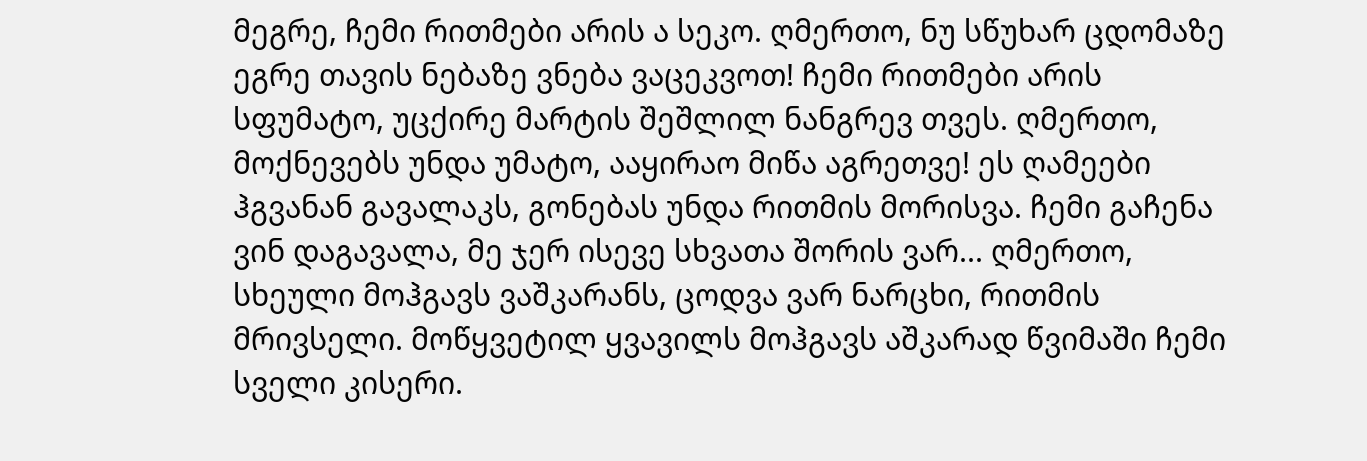მეგრე, ჩემი რითმები არის ა სეკო. ღმერთო, ნუ სწუხარ ცდომაზე ეგრე თავის ნებაზე ვნება ვაცეკვოთ! ჩემი რითმები არის სფუმატო, უცქირე მარტის შეშლილ ნანგრევ თვეს. ღმერთო, მოქნევებს უნდა უმატო, ააყირაო მიწა აგრეთვე! ეს ღამეები ჰგვანან გავალაკს, გონებას უნდა რითმის მორისვა. ჩემი გაჩენა ვინ დაგავალა, მე ჯერ ისევე სხვათა შორის ვარ... ღმერთო, სხეული მოჰგავს ვაშკარანს, ცოდვა ვარ ნარცხი, რითმის მრივსელი. მოწყვეტილ ყვავილს მოჰგავს აშკარად წვიმაში ჩემი სველი კისერი.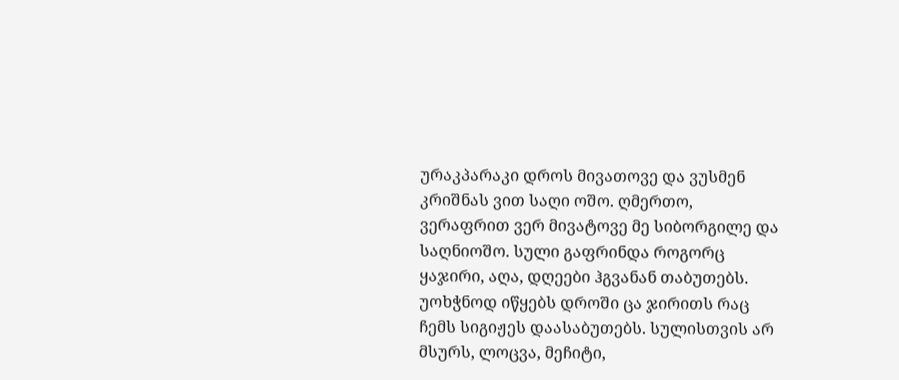ურაკპარაკი დროს მივათოვე და ვუსმენ კრიშნას ვით საღი ოშო. ღმერთო, ვერაფრით ვერ მივატოვე მე სიბორგილე და საღნიოშო. სული გაფრინდა როგორც ყაჯირი, აღა, დღეები ჰგვანან თაბუთებს. უოხჭნოდ იწყებს დროში ცა ჯირითს რაც ჩემს სიგიჟეს დაასაბუთებს. სულისთვის არ მსურს, ლოცვა, მეჩიტი,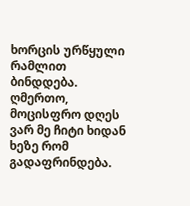ხორცის ურწყული რამლით ბინდდება. ღმერთო, მოცისფრო დღეს ვარ მე ჩიტი ხიდან ხეზე რომ გადაფრინდება.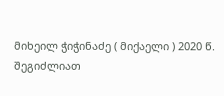მიხეილ ჭიჭინაძე ( მიქაელი ) 2020 წ.
შეგიძლიათ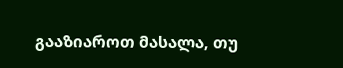გააზიაროთ მასალა, თუ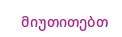მიუთითებთ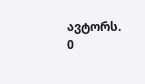ავტორს.
0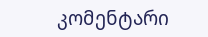კომენტარი